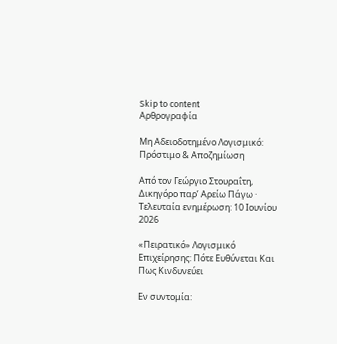Skip to content
Αρθρογραφία

Μη Αδειοδοτημένο Λογισμικό: Πρόστιμο & Αποζημίωση

Από τον Γεώργιο Στουραΐτη, Δικηγόρο παρ’ Αρείω Πάγω · Τελευταία ενημέρωση: 10 Ιουνίου 2026

«Πειρατικό» Λογισμικό Επιχείρησης: Πότε Ευθύνεται Και Πως Κινδυνεύει

Εν συντομία: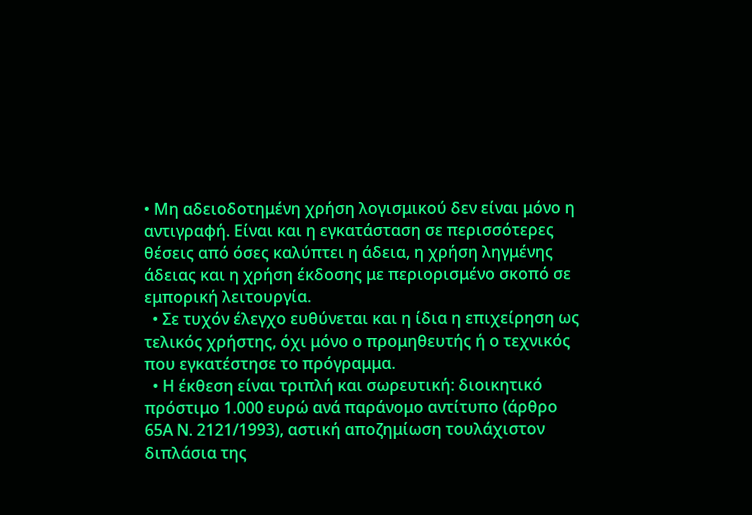• Μη αδειοδοτημένη χρήση λογισμικού δεν είναι μόνο η αντιγραφή. Είναι και η εγκατάσταση σε περισσότερες θέσεις από όσες καλύπτει η άδεια, η χρήση ληγμένης άδειας και η χρήση έκδοσης με περιορισμένο σκοπό σε εμπορική λειτουργία.
  • Σε τυχόν έλεγχο ευθύνεται και η ίδια η επιχείρηση ως τελικός χρήστης, όχι μόνο ο προμηθευτής ή ο τεχνικός που εγκατέστησε το πρόγραμμα.
  • Η έκθεση είναι τριπλή και σωρευτική: διοικητικό πρόστιμο 1.000 ευρώ ανά παράνομο αντίτυπο (άρθρο 65Α Ν. 2121/1993), αστική αποζημίωση τουλάχιστον διπλάσια της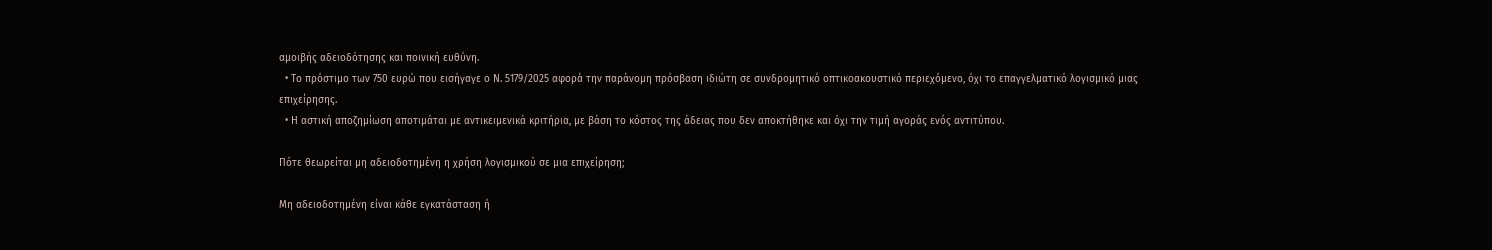αμοιβής αδειοδότησης και ποινική ευθύνη.
  • Το πρόστιμο των 750 ευρώ που εισήγαγε ο Ν. 5179/2025 αφορά την παράνομη πρόσβαση ιδιώτη σε συνδρομητικό οπτικοακουστικό περιεχόμενο, όχι το επαγγελματικό λογισμικό μιας επιχείρησης.
  • Η αστική αποζημίωση αποτιμάται με αντικειμενικά κριτήρια, με βάση το κόστος της άδειας που δεν αποκτήθηκε και όχι την τιμή αγοράς ενός αντιτύπου.

Πότε θεωρείται μη αδειοδοτημένη η χρήση λογισμικού σε μια επιχείρηση;

Μη αδειοδοτημένη είναι κάθε εγκατάσταση ή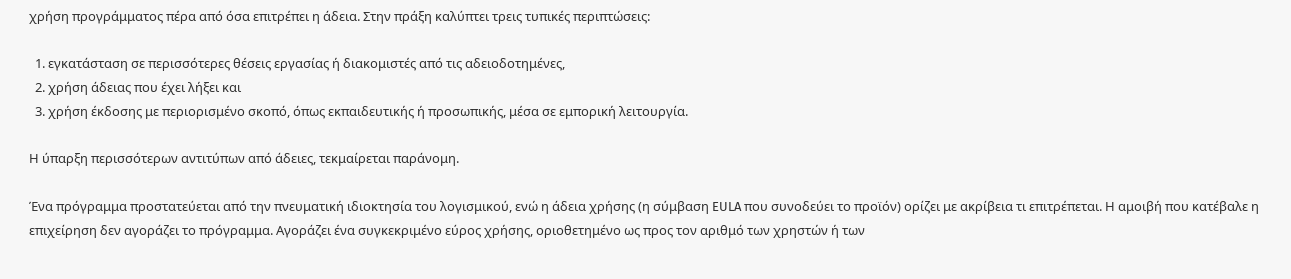χρήση προγράμματος πέρα από όσα επιτρέπει η άδεια. Στην πράξη καλύπτει τρεις τυπικές περιπτώσεις:

  1. εγκατάσταση σε περισσότερες θέσεις εργασίας ή διακομιστές από τις αδειοδοτημένες,
  2. χρήση άδειας που έχει λήξει και
  3. χρήση έκδοσης με περιορισμένο σκοπό, όπως εκπαιδευτικής ή προσωπικής, μέσα σε εμπορική λειτουργία.

Η ύπαρξη περισσότερων αντιτύπων από άδειες, τεκμαίρεται παράνομη.

Ένα πρόγραμμα προστατεύεται από την πνευματική ιδιοκτησία του λογισμικού, ενώ η άδεια χρήσης (η σύμβαση EULA που συνοδεύει το προϊόν) ορίζει με ακρίβεια τι επιτρέπεται. Η αμοιβή που κατέβαλε η επιχείρηση δεν αγοράζει το πρόγραμμα. Αγοράζει ένα συγκεκριμένο εύρος χρήσης, οριοθετημένο ως προς τον αριθμό των χρηστών ή των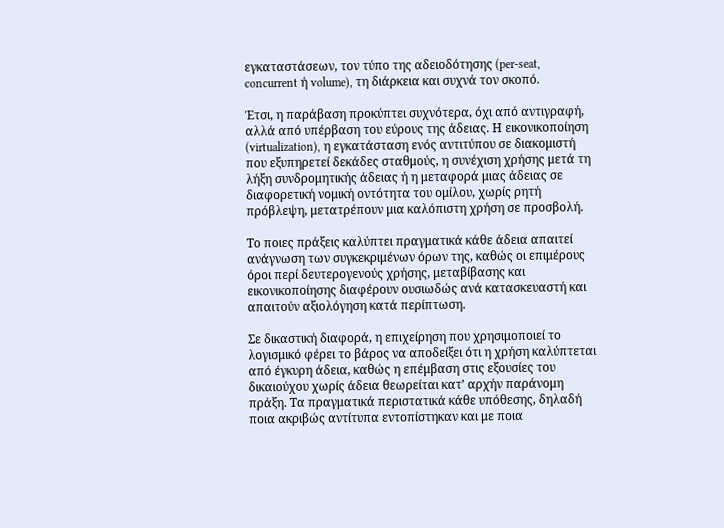εγκαταστάσεων, τον τύπο της αδειοδότησης (per-seat, concurrent ή volume), τη διάρκεια και συχνά τον σκοπό.

Έτσι, η παράβαση προκύπτει συχνότερα, όχι από αντιγραφή, αλλά από υπέρβαση του εύρους της άδειας. Η εικονικοποίηση (virtualization), η εγκατάσταση ενός αντιτύπου σε διακομιστή που εξυπηρετεί δεκάδες σταθμούς, η συνέχιση χρήσης μετά τη λήξη συνδρομητικής άδειας ή η μεταφορά μιας άδειας σε διαφορετική νομική οντότητα του ομίλου, χωρίς ρητή πρόβλεψη, μετατρέπουν μια καλόπιστη χρήση σε προσβολή.

Το ποιες πράξεις καλύπτει πραγματικά κάθε άδεια απαιτεί ανάγνωση των συγκεκριμένων όρων της, καθώς οι επιμέρους όροι περί δευτερογενούς χρήσης, μεταβίβασης και εικονικοποίησης διαφέρουν ουσιωδώς ανά κατασκευαστή και απαιτούν αξιολόγηση κατά περίπτωση.

Σε δικαστική διαφορά, η επιχείρηση που χρησιμοποιεί το λογισμικό φέρει το βάρος να αποδείξει ότι η χρήση καλύπτεται από έγκυρη άδεια, καθώς η επέμβαση στις εξουσίες του δικαιούχου χωρίς άδεια θεωρείται κατ’ αρχήν παράνομη πράξη. Τα πραγματικά περιστατικά κάθε υπόθεσης, δηλαδή ποια ακριβώς αντίτυπα εντοπίστηκαν και με ποια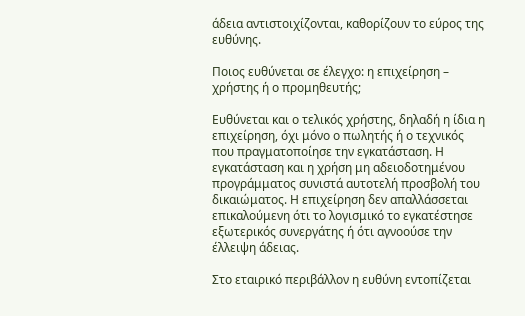άδεια αντιστοιχίζονται, καθορίζουν το εύρος της ευθύνης.

Ποιος ευθύνεται σε έλεγχο: η επιχείρηση – χρήστης ή ο προμηθευτής;

Ευθύνεται και ο τελικός χρήστης, δηλαδή η ίδια η επιχείρηση, όχι μόνο ο πωλητής ή ο τεχνικός που πραγματοποίησε την εγκατάσταση. Η εγκατάσταση και η χρήση μη αδειοδοτημένου προγράμματος συνιστά αυτοτελή προσβολή του δικαιώματος. Η επιχείρηση δεν απαλλάσσεται επικαλούμενη ότι το λογισμικό το εγκατέστησε εξωτερικός συνεργάτης ή ότι αγνοούσε την έλλειψη άδειας.

Στο εταιρικό περιβάλλον η ευθύνη εντοπίζεται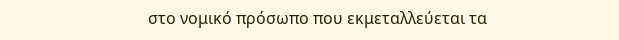στο νομικό πρόσωπο που εκμεταλλεύεται τα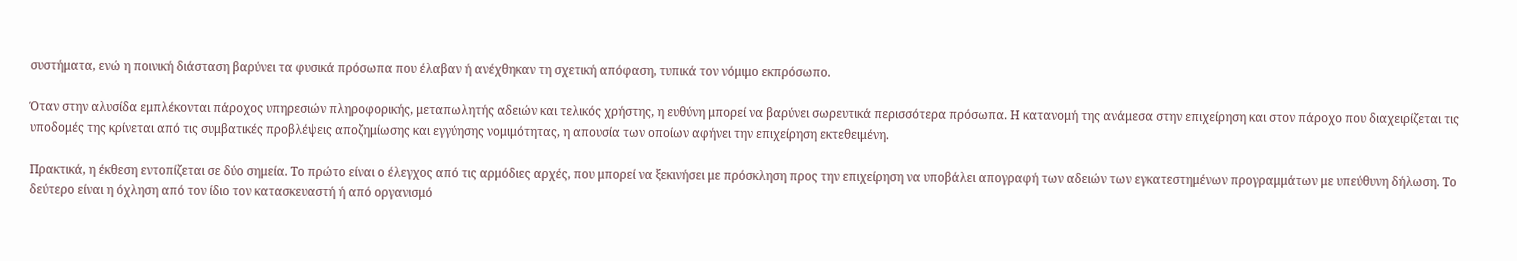συστήματα, ενώ η ποινική διάσταση βαρύνει τα φυσικά πρόσωπα που έλαβαν ή ανέχθηκαν τη σχετική απόφαση, τυπικά τον νόμιμο εκπρόσωπο.

Όταν στην αλυσίδα εμπλέκονται πάροχος υπηρεσιών πληροφορικής, μεταπωλητής αδειών και τελικός χρήστης, η ευθύνη μπορεί να βαρύνει σωρευτικά περισσότερα πρόσωπα. Η κατανομή της ανάμεσα στην επιχείρηση και στον πάροχο που διαχειρίζεται τις υποδομές της κρίνεται από τις συμβατικές προβλέψεις αποζημίωσης και εγγύησης νομιμότητας, η απουσία των οποίων αφήνει την επιχείρηση εκτεθειμένη.

Πρακτικά, η έκθεση εντοπίζεται σε δύο σημεία. Το πρώτο είναι ο έλεγχος από τις αρμόδιες αρχές, που μπορεί να ξεκινήσει με πρόσκληση προς την επιχείρηση να υποβάλει απογραφή των αδειών των εγκατεστημένων προγραμμάτων με υπεύθυνη δήλωση. Το δεύτερο είναι η όχληση από τον ίδιο τον κατασκευαστή ή από οργανισμό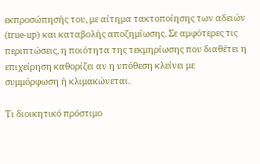εκπροσώπησής του, με αίτημα τακτοποίησης των αδειών (true-up) και καταβολής αποζημίωσης. Σε αμφότερες τις περιπτώσεις, η ποιότητα της τεκμηρίωσης που διαθέτει η επιχείρηση καθορίζει αν η υπόθεση κλείνει με συμμόρφωση ή κλιμακώνεται.

Τι διοικητικό πρόστιμο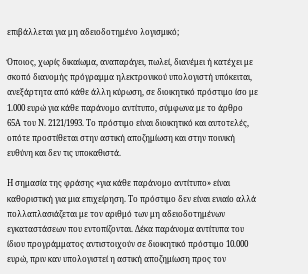επιβάλλεται για μη αδειοδοτημένο λογισμικό;

Όποιος, χωρίς δικαίωμα, αναπαράγει, πωλεί, διανέμει ή κατέχει με σκοπό διανομής πρόγραμμα ηλεκτρονικού υπολογιστή υπόκειται, ανεξάρτητα από κάθε άλλη κύρωση, σε διοικητικό πρόστιμο ίσο με 1.000 ευρώ για κάθε παράνομο αντίτυπο, σύμφωνα με το άρθρο 65Α του Ν. 2121/1993. Το πρόστιμο είναι διοικητικό και αυτοτελές, οπότε προστίθεται στην αστική αποζημίωση και στην ποινική ευθύνη και δεν τις υποκαθιστά.

Η σημασία της φράσης «για κάθε παράνομο αντίτυπο» είναι καθοριστική για μια επιχείρηση. Το πρόστιμο δεν είναι ενιαίο αλλά πολλαπλασιάζεται με τον αριθμό των μη αδειοδοτημένων εγκαταστάσεων που εντοπίζονται. Δέκα παράνομα αντίτυπα του ίδιου προγράμματος αντιστοιχούν σε διοικητικό πρόστιμο 10.000 ευρώ, πριν καν υπολογιστεί η αστική αποζημίωση προς τον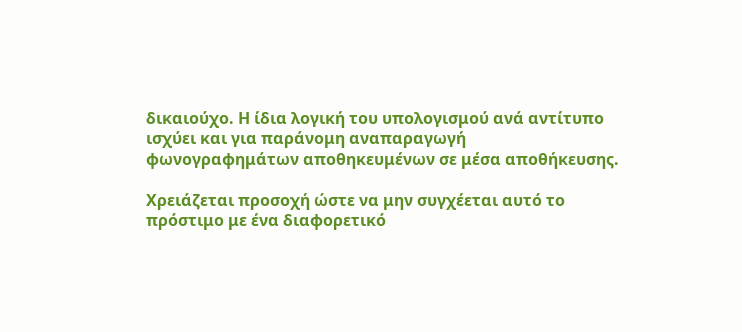δικαιούχο. Η ίδια λογική του υπολογισμού ανά αντίτυπο ισχύει και για παράνομη αναπαραγωγή φωνογραφημάτων αποθηκευμένων σε μέσα αποθήκευσης.

Χρειάζεται προσοχή ώστε να μην συγχέεται αυτό το πρόστιμο με ένα διαφορετικό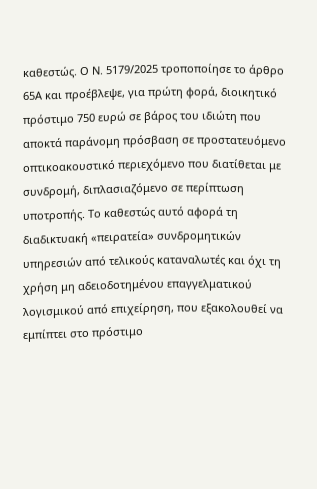καθεστώς. Ο Ν. 5179/2025 τροποποίησε το άρθρο 65Α και προέβλεψε, για πρώτη φορά, διοικητικό πρόστιμο 750 ευρώ σε βάρος του ιδιώτη που αποκτά παράνομη πρόσβαση σε προστατευόμενο οπτικοακουστικό περιεχόμενο που διατίθεται με συνδρομή, διπλασιαζόμενο σε περίπτωση υποτροπής. Το καθεστώς αυτό αφορά τη διαδικτυακή «πειρατεία» συνδρομητικών υπηρεσιών από τελικούς καταναλωτές και όχι τη χρήση μη αδειοδοτημένου επαγγελματικού λογισμικού από επιχείρηση, που εξακολουθεί να εμπίπτει στο πρόστιμο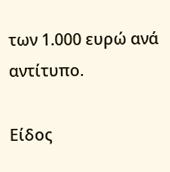των 1.000 ευρώ ανά αντίτυπο.

Είδος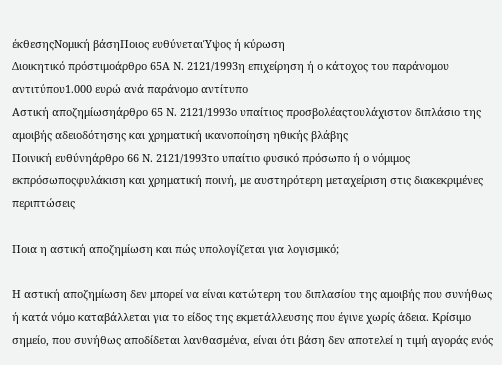έκθεσηςΝομική βάσηΠοιος ευθύνεταιΎψος ή κύρωση
Διοικητικό πρόστιμοάρθρο 65Α Ν. 2121/1993η επιχείρηση ή ο κάτοχος του παράνομου αντιτύπου1.000 ευρώ ανά παράνομο αντίτυπο
Αστική αποζημίωσηάρθρο 65 Ν. 2121/1993ο υπαίτιος προσβολέαςτουλάχιστον διπλάσιο της αμοιβής αδειοδότησης και χρηματική ικανοποίηση ηθικής βλάβης
Ποινική ευθύνηάρθρο 66 Ν. 2121/1993το υπαίτιο φυσικό πρόσωπο ή ο νόμιμος εκπρόσωποςφυλάκιση και χρηματική ποινή, με αυστηρότερη μεταχείριση στις διακεκριμένες περιπτώσεις

Ποια η αστική αποζημίωση και πώς υπολογίζεται για λογισμικό;

Η αστική αποζημίωση δεν μπορεί να είναι κατώτερη του διπλασίου της αμοιβής που συνήθως ή κατά νόμο καταβάλλεται για το είδος της εκμετάλλευσης που έγινε χωρίς άδεια. Κρίσιμο σημείο, που συνήθως αποδίδεται λανθασμένα, είναι ότι βάση δεν αποτελεί η τιμή αγοράς ενός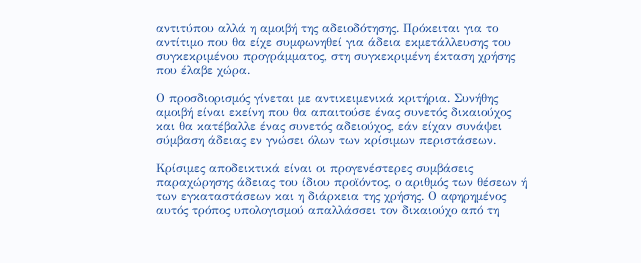αντιτύπου αλλά η αμοιβή της αδειοδότησης. Πρόκειται για το αντίτιμο που θα είχε συμφωνηθεί για άδεια εκμετάλλευσης του συγκεκριμένου προγράμματος, στη συγκεκριμένη έκταση χρήσης που έλαβε χώρα.

Ο προσδιορισμός γίνεται με αντικειμενικά κριτήρια. Συνήθης αμοιβή είναι εκείνη που θα απαιτούσε ένας συνετός δικαιούχος και θα κατέβαλλε ένας συνετός αδειούχος, εάν είχαν συνάψει σύμβαση άδειας εν γνώσει όλων των κρίσιμων περιστάσεων.

Κρίσιμες αποδεικτικά είναι οι προγενέστερες συμβάσεις παραχώρησης άδειας του ίδιου προϊόντος, ο αριθμός των θέσεων ή των εγκαταστάσεων και η διάρκεια της χρήσης. Ο αφηρημένος αυτός τρόπος υπολογισμού απαλλάσσει τον δικαιούχο από τη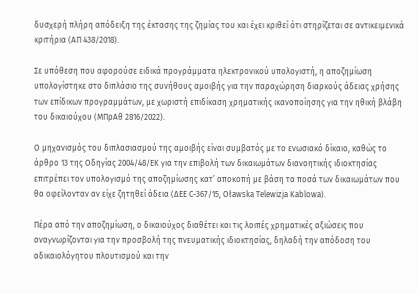δυσχερή πλήρη απόδειξη της έκτασης της ζημίας του και έχει κριθεί ότι στηρίζεται σε αντικειμενικά κριτήρια (ΑΠ 438/2018).

Σε υπόθεση που αφορούσε ειδικά προγράμματα ηλεκτρονικού υπολογιστή, η αποζημίωση υπολογίστηκε στο διπλάσιο της συνήθους αμοιβής για την παραχώρηση διαρκούς άδειας χρήσης των επίδικων προγραμμάτων, με χωριστή επιδίκαση χρηματικής ικανοποίησης για την ηθική βλάβη του δικαιούχου (ΜΠρΑθ 2816/2022).

Ο μηχανισμός του διπλασιασμού της αμοιβής είναι συμβατός με το ενωσιακό δίκαιο, καθώς το άρθρο 13 της Οδηγίας 2004/48/ΕΚ για την επιβολή των δικαιωμάτων διανοητικής ιδιοκτησίας επιτρέπει τον υπολογισμό της αποζημίωσης κατ’ αποκοπή με βάση τα ποσά των δικαιωμάτων που θα οφείλονταν αν είχε ζητηθεί άδεια (ΔΕΕ C-367/15, Oławska Telewizja Kablowa).

Πέρα από την αποζημίωση, ο δικαιούχος διαθέτει και τις λοιπές χρηματικές αξιώσεις που αναγνωρίζονται για την προσβολή της πνευματικής ιδιοκτησίας, δηλαδή την απόδοση του αδικαιολόγητου πλουτισμού και την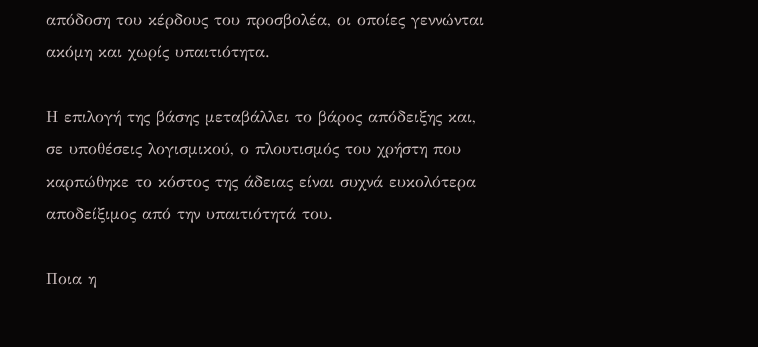απόδοση του κέρδους του προσβολέα, οι οποίες γεννώνται ακόμη και χωρίς υπαιτιότητα.

Η επιλογή της βάσης μεταβάλλει το βάρος απόδειξης και, σε υποθέσεις λογισμικού, ο πλουτισμός του χρήστη που καρπώθηκε το κόστος της άδειας είναι συχνά ευκολότερα αποδείξιμος από την υπαιτιότητά του.

Ποια η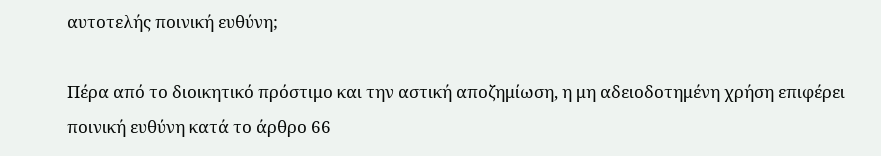αυτοτελής ποινική ευθύνη;

Πέρα από το διοικητικό πρόστιμο και την αστική αποζημίωση, η μη αδειοδοτημένη χρήση επιφέρει ποινική ευθύνη κατά το άρθρο 66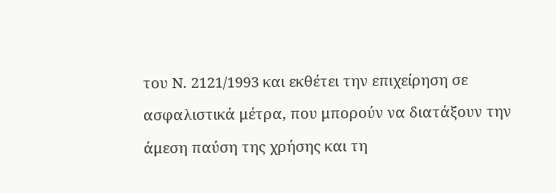του Ν. 2121/1993 και εκθέτει την επιχείρηση σε ασφαλιστικά μέτρα, που μπορούν να διατάξουν την άμεση παύση της χρήσης και τη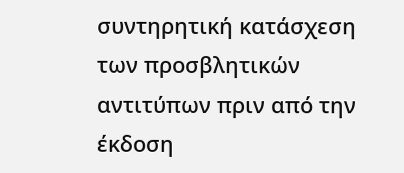συντηρητική κατάσχεση των προσβλητικών αντιτύπων πριν από την έκδοση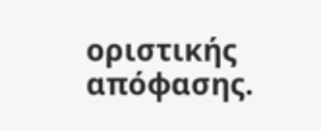οριστικής απόφασης.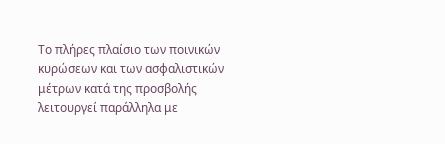Το πλήρες πλαίσιο των ποινικών κυρώσεων και των ασφαλιστικών μέτρων κατά της προσβολής λειτουργεί παράλληλα με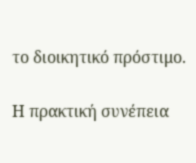το διοικητικό πρόστιμο.

Η πρακτική συνέπεια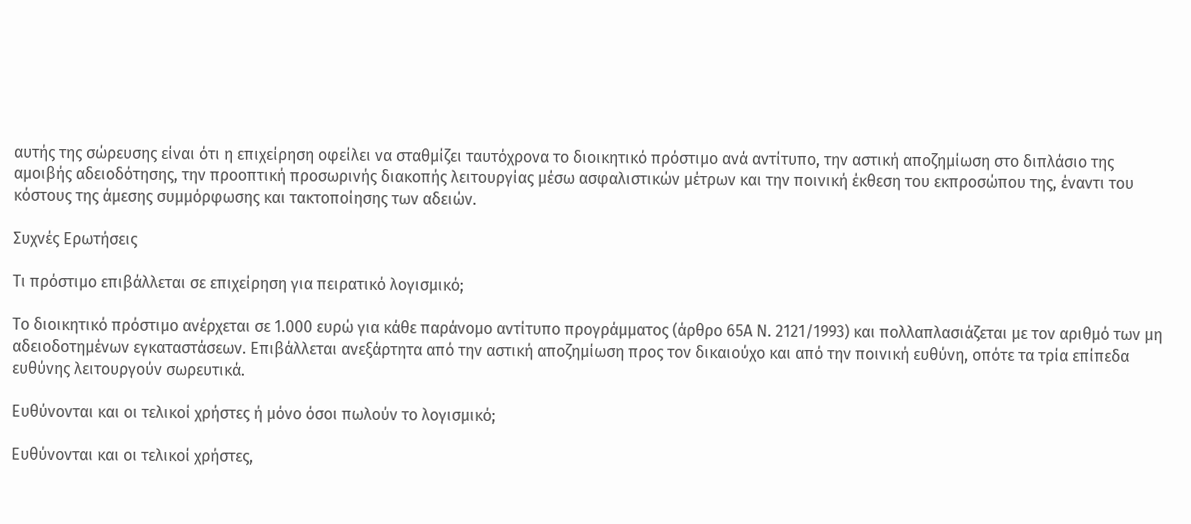αυτής της σώρευσης είναι ότι η επιχείρηση οφείλει να σταθμίζει ταυτόχρονα το διοικητικό πρόστιμο ανά αντίτυπο, την αστική αποζημίωση στο διπλάσιο της αμοιβής αδειοδότησης, την προοπτική προσωρινής διακοπής λειτουργίας μέσω ασφαλιστικών μέτρων και την ποινική έκθεση του εκπροσώπου της, έναντι του κόστους της άμεσης συμμόρφωσης και τακτοποίησης των αδειών.

Συχνές Ερωτήσεις

Τι πρόστιμο επιβάλλεται σε επιχείρηση για πειρατικό λογισμικό;

Το διοικητικό πρόστιμο ανέρχεται σε 1.000 ευρώ για κάθε παράνομο αντίτυπο προγράμματος (άρθρο 65Α Ν. 2121/1993) και πολλαπλασιάζεται με τον αριθμό των μη αδειοδοτημένων εγκαταστάσεων. Επιβάλλεται ανεξάρτητα από την αστική αποζημίωση προς τον δικαιούχο και από την ποινική ευθύνη, οπότε τα τρία επίπεδα ευθύνης λειτουργούν σωρευτικά.

Ευθύνονται και οι τελικοί χρήστες ή μόνο όσοι πωλούν το λογισμικό;

Ευθύνονται και οι τελικοί χρήστες,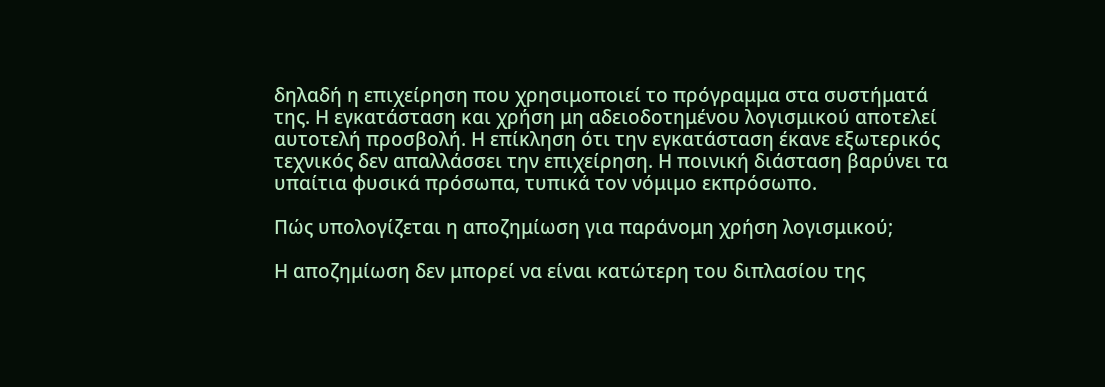δηλαδή η επιχείρηση που χρησιμοποιεί το πρόγραμμα στα συστήματά της. Η εγκατάσταση και χρήση μη αδειοδοτημένου λογισμικού αποτελεί αυτοτελή προσβολή. Η επίκληση ότι την εγκατάσταση έκανε εξωτερικός τεχνικός δεν απαλλάσσει την επιχείρηση. Η ποινική διάσταση βαρύνει τα υπαίτια φυσικά πρόσωπα, τυπικά τον νόμιμο εκπρόσωπο.

Πώς υπολογίζεται η αποζημίωση για παράνομη χρήση λογισμικού;

Η αποζημίωση δεν μπορεί να είναι κατώτερη του διπλασίου της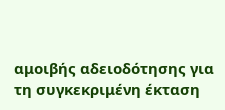αμοιβής αδειοδότησης για τη συγκεκριμένη έκταση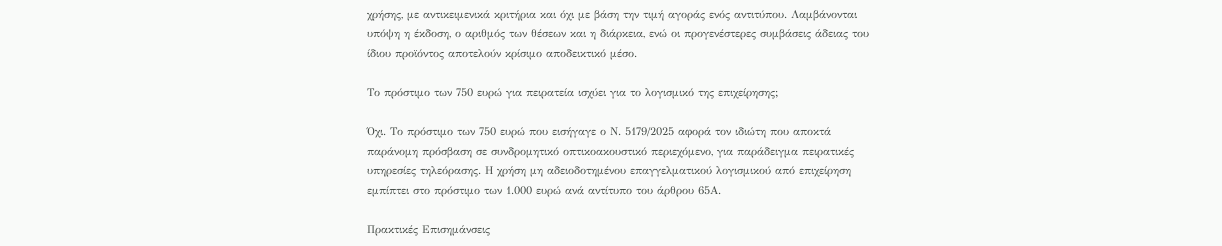χρήσης, με αντικειμενικά κριτήρια και όχι με βάση την τιμή αγοράς ενός αντιτύπου. Λαμβάνονται υπόψη η έκδοση, ο αριθμός των θέσεων και η διάρκεια, ενώ οι προγενέστερες συμβάσεις άδειας του ίδιου προϊόντος αποτελούν κρίσιμο αποδεικτικό μέσο.

Το πρόστιμο των 750 ευρώ για πειρατεία ισχύει για το λογισμικό της επιχείρησης;

Όχι. Το πρόστιμο των 750 ευρώ που εισήγαγε ο Ν. 5179/2025 αφορά τον ιδιώτη που αποκτά παράνομη πρόσβαση σε συνδρομητικό οπτικοακουστικό περιεχόμενο, για παράδειγμα πειρατικές υπηρεσίες τηλεόρασης. Η χρήση μη αδειοδοτημένου επαγγελματικού λογισμικού από επιχείρηση εμπίπτει στο πρόστιμο των 1.000 ευρώ ανά αντίτυπο του άρθρου 65Α.

Πρακτικές Επισημάνσεις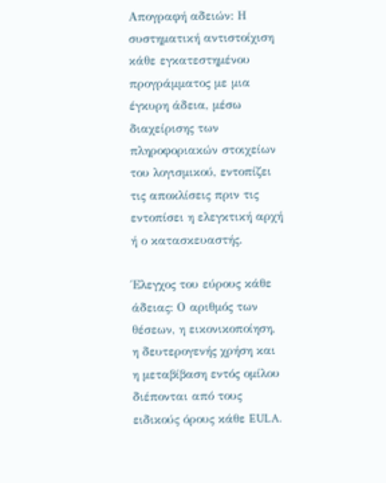Απογραφή αδειών: Η συστηματική αντιστοίχιση κάθε εγκατεστημένου προγράμματος με μια έγκυρη άδεια, μέσω διαχείρισης των πληροφοριακών στοιχείων του λογισμικού, εντοπίζει τις αποκλίσεις πριν τις εντοπίσει η ελεγκτική αρχή ή ο κατασκευαστής.

Έλεγχος του εύρους κάθε άδειας: Ο αριθμός των θέσεων, η εικονικοποίηση, η δευτερογενής χρήση και η μεταβίβαση εντός ομίλου διέπονται από τους ειδικούς όρους κάθε EULA.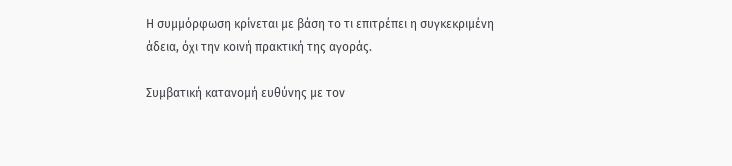Η συμμόρφωση κρίνεται με βάση το τι επιτρέπει η συγκεκριμένη άδεια, όχι την κοινή πρακτική της αγοράς.

Συμβατική κατανομή ευθύνης με τον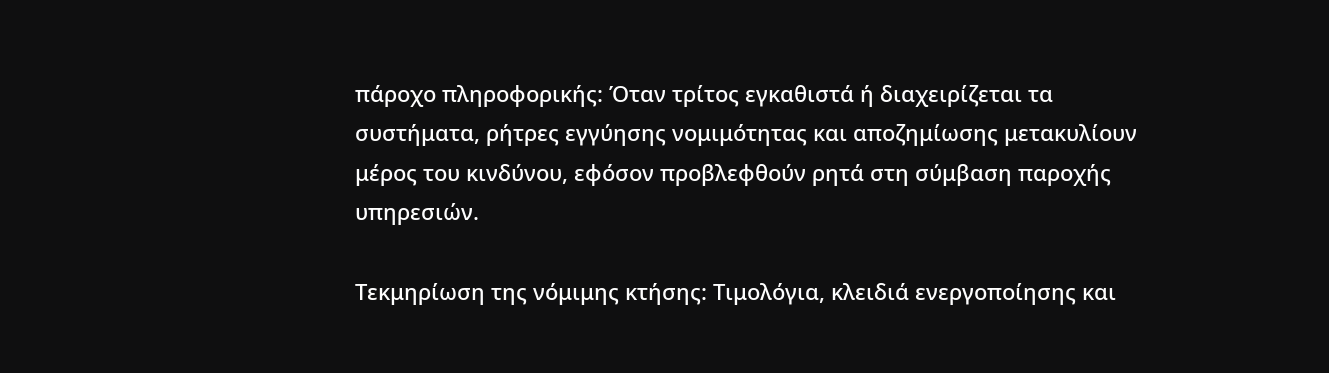πάροχο πληροφορικής: Όταν τρίτος εγκαθιστά ή διαχειρίζεται τα συστήματα, ρήτρες εγγύησης νομιμότητας και αποζημίωσης μετακυλίουν μέρος του κινδύνου, εφόσον προβλεφθούν ρητά στη σύμβαση παροχής υπηρεσιών.

Τεκμηρίωση της νόμιμης κτήσης: Τιμολόγια, κλειδιά ενεργοποίησης και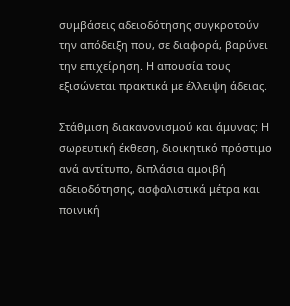συμβάσεις αδειοδότησης συγκροτούν την απόδειξη που, σε διαφορά, βαρύνει την επιχείρηση. Η απουσία τους εξισώνεται πρακτικά με έλλειψη άδειας.

Στάθμιση διακανονισμού και άμυνας: Η σωρευτική έκθεση, διοικητικό πρόστιμο ανά αντίτυπο, διπλάσια αμοιβή αδειοδότησης, ασφαλιστικά μέτρα και ποινική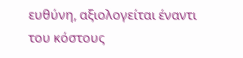ευθύνη, αξιολογείται έναντι του κόστους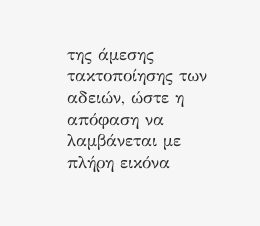της άμεσης τακτοποίησης των αδειών, ώστε η απόφαση να λαμβάνεται με πλήρη εικόνα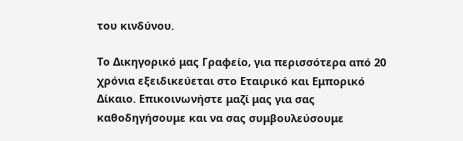του κινδύνου.

Το Δικηγορικό μας Γραφείο, για περισσότερα από 20 χρόνια εξειδικεύεται στο Εταιρικό και Εμπορικό Δίκαιο. Επικοινωνήστε μαζί μας για σας καθοδηγήσουμε και να σας συμβουλεύσουμε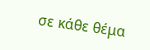σε κάθε θέμα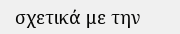σχετικά με την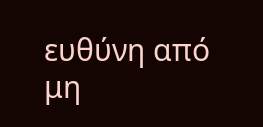ευθύνη από μη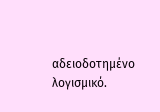αδειοδοτημένο λογισμικό.